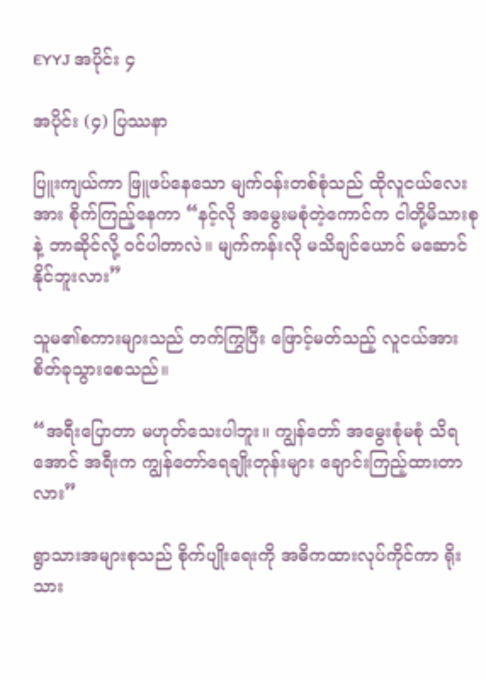EYYJ အပိုင်း ၄

အပိုင်း (၄) ပြဿနာ

ပြူးကျယ်ကာ ဖြူဖပ်နေသော မျက်၀န်းတစ်စုံသည် ထိုလူငယ်လေးအား စိုက်ကြည့်နေကာ “နင့်လို အမွေးမစုံတဲ့ကောင်က ငါတို့မိသားစုနဲ့ ဘာဆိုင်လို့ ၀င်ပါတာလဲ။ မျက်ကန်းလို မသိချင်ယောင် မဆောင်နိုင်ဘူးလား”

သူမ၏စကားများသည် တက်ကြွပြီး ဖြောင့်မတ်သည့် လူငယ်အား စိတ်ခုသွားစေသည်။

“အရီးပြောတာ မဟုတ်သေးပါဘူး။ ကျွန်တော် အမွေးစုံမစုံ သိရအောင် အရီးက ကျွန်တော်ရေချိုးတုန်းများ ချောင်းကြည့်ထားတာလား”

ရွာသားအများစုသည် စိုက်ပျိုးရေးကို အဓိကထားလုပ်ကိုင်ကာ ရိုးသား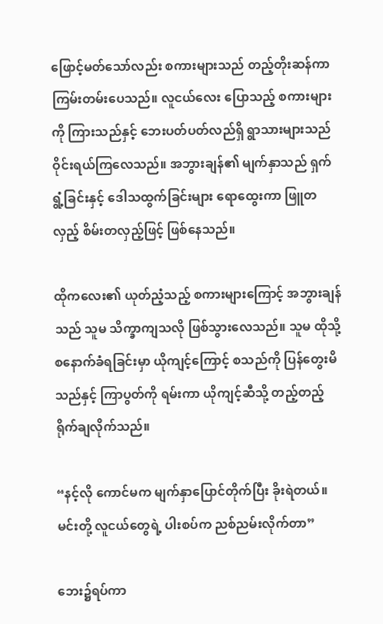ဖြောင့်မတ်သော်လည်း စကားများသည် တည့်တိုးဆန်ကာ ကြမ်းတမ်းပေသည်။ လူငယ်လေး ပြောသည့် စကားများကို ကြားသည်နှင့် ဘေးပတ်ပတ်လည်ရှိ ရွာသားများသည် ဝိုင်းရယ်ကြလေသည်။ အဘွားချန်၏ မျက်နှာသည် ရှက်ရွံ့ခြင်းနှင့် ဒေါသထွက်ခြင်းများ ရောထွေးကာ ဖြူတလှည့် စိမ်းတလှည့်ဖြင့် ဖြစ်နေသည်။

ထိုကလေး၏ ယုတ်ညံ့သည့် စကားများကြောင့် အဘွားချန်သည် သူမ သိက္ခာကျသလို ဖြစ်သွားလေသည်။ သူမ ထိုသို့ စနောက်ခံရခြင်းမှာ ယိုကျင့်ကြောင့် စသည်ကို ပြန်တွေးမိသည်နှင့် ကြာပွတ်ကို ရမ်းကာ ယိုကျင့်ဆီသို့ တည့်တည့်ရိုက်ချလိုက်သည်။

“နင့်လို ကောင်မက မျက်နှာပြောင်တိုက်ပြီး ခိုးရဲတယ်။ မင်းတို့ လူငယ်တွေရဲ့ ပါးစပ်က ညစ်ညမ်းလိုက်တာ”

ဘေး၌ရပ်ကာ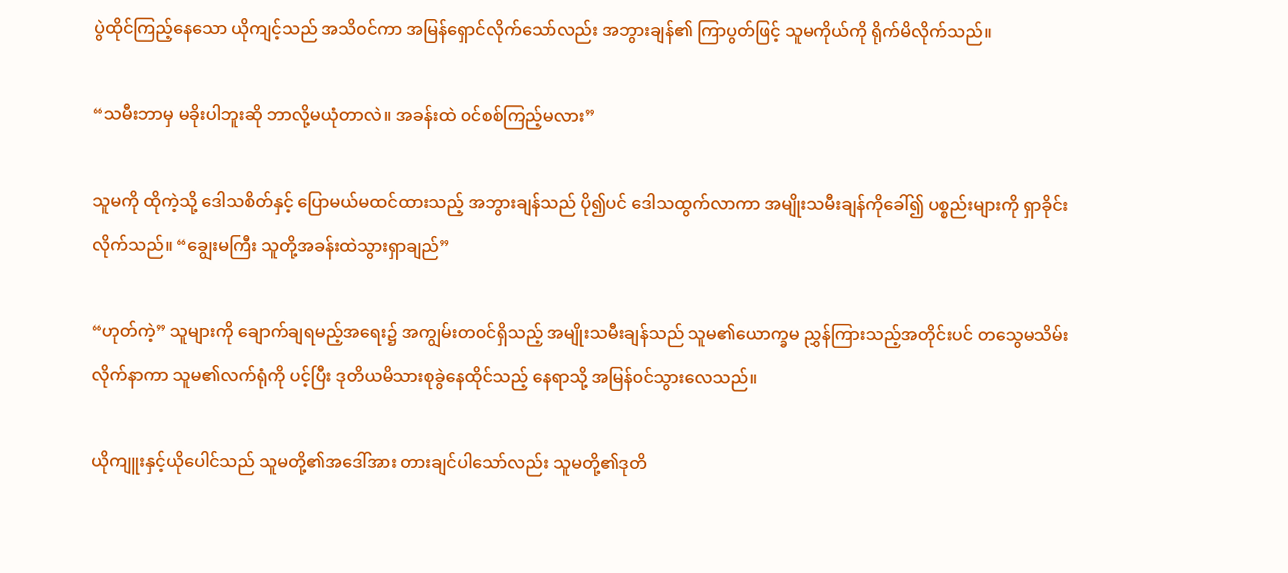ပွဲထိုင်ကြည့်နေသော ယိုကျင့်သည် အသိ၀င်ကာ အမြန်ရှောင်လိုက်သော်လည်း အဘွားချန်၏ ကြာပွတ်ဖြင့် သူမကိုယ်ကို ရိုက်မိလိုက်သည်။

“သမီးဘာမှ မခိုးပါဘူးဆို ဘာလို့မယုံတာလဲ။ အခန်းထဲ ၀င်စစ်ကြည့်မလား”

သူမကို ထိုကဲ့သို့ ဒေါသစိတ်နှင့် ပြောမယ်မထင်ထားသည့် အဘွားချန်သည် ပို၍ပင် ဒေါသထွက်လာကာ အမျိုးသမီးချန်ကိုခေါ်၍ ပစ္စည်းများကို ရှာခိုင်းလိုက်သည်။ “ချွေးမကြီး သူတို့အခန်းထဲသွားရှာချည်”

“ဟုတ်ကဲ့” သူများကို ချောက်ချရမည့်အရေး၌ အကျွမ်းတ၀င်ရှိသည့် အမျိုးသမီးချန်သည် သူမ၏ယောက္ခမ ညွှန်ကြားသည့်အတိုင်းပင် တသွေမသိမ်း လိုက်နာကာ သူမ၏လက်ရုံကို ပင့်ပြီး ဒုတိယမိသားစုခွဲနေထိုင်သည့် နေရာသို့ အမြန်၀င်သွားလေသည်။

ယိုကျူးနှင့်ယိုပေါင်သည် သူမတို့၏အဒေါ်အား တားချင်ပါသော်လည်း သူမတို့၏ဒုတိ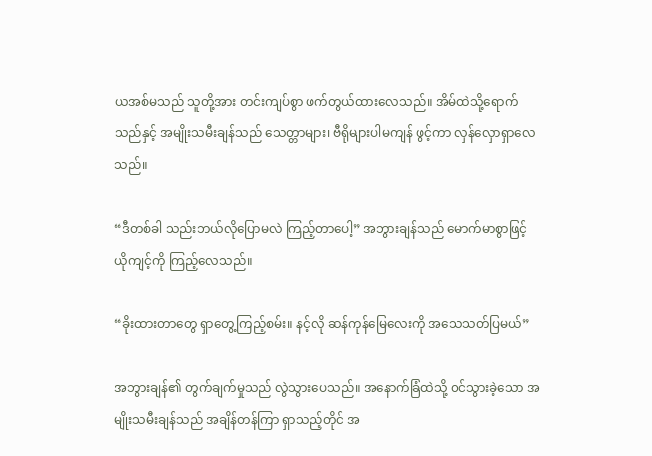ယအစ်မသည် သူတို့အား တင်းကျပ်စွာ ဖက်တွယ်ထားလေသည်။ အိမ်ထဲသို့ရောက်သည်နှင့် အမျိုးသမီးချန်သည် သေတ္တာများ၊ ဗီရိုများပါမကျန် ဖွင့်ကာ လှန်လှောရှာလေသည်။

“ဒီတစ်ခါ သည်းဘယ်လိုပြောမလဲ ကြည့်တာပေါ့” အဘွားချန်သည် မောက်မာစွာဖြင့် ယိုကျင့်ကို ကြည့်လေသည်။

“ခိုးထားတာတွေ ရှာတွေ့ကြည့်စမ်း။ နင့်လို ဆန်ကုန်မြေလေးကို အသေသတ်ပြမယ်”

အဘွားချန်၏ တွက်ချက်မှုသည် လွဲသွားပေသည်။ အနောက်ခြံထဲသို့ ၀င်သွားခဲ့သော အမျိုးသမီးချန်သည် အချိန်တန်ကြာ ရှာသည့်တိုင် အ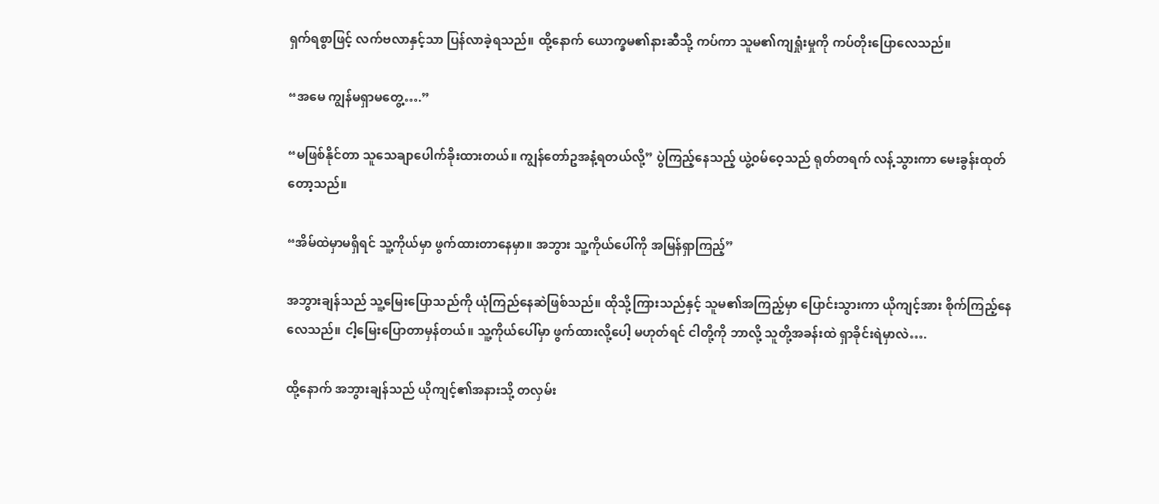ရှက်ရစွာဖြင့် လက်ဗလာနှင့်သာ ပြန်လာခဲ့ရသည်။ ထို့နောက် ယောက္ခမ၏နားဆီသို့ ကပ်ကာ သူမ၏ကျရှုံးမှုကို ကပ်တိုးပြောလေသည်။

“အမေ ကျွန်မရှာမတွေ့….”

“မဖြစ်နိုင်တာ သူသေချာပေါက်ခိုးထားတယ်။ ကျွန်တော်ဥအနံ့ရတယ်လို့” ပွဲကြည့်နေသည့် ယွဲ့၀မ်ဝေ့သည် ရုတ်တရက် လန့်သွားကာ မေးခွန်းထုတ်တော့သည်။

“အိမ်ထဲမှာမရှိရင် သူ့ကိုယ်မှာ ဖွက်ထားတာနေမှာ။ အဘွား သူ့ကိုယ်ပေါ်ကို အမြန်ရှာကြည့်”

အဘွားချန်သည် သူ့မြေးပြောသည်ကို ယုံကြည်နေဆဲဖြစ်သည်။ ထိုသို့ကြားသည်နှင့် သူမ၏အကြည့်မှာ ပြောင်းသွားကာ ယိုကျင့်အား စိုက်ကြည့်နေလေသည်။ ငါ့မြေးပြောတာမှန်တယ်။ သူ့ကိုယ်ပေါ်မှာ ဖွက်ထားလို့ပေါ့ မဟုတ်ရင် ငါတို့ကို ဘာလို့ သူတို့အခန်းထဲ ရှာခိုင်းရဲမှာလဲ….

ထို့နောက် အဘွားချန်သည် ယိုကျင့်၏အနားသို့ တလှမ်း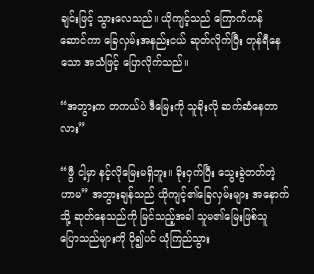ချင်းဖြင့် သွားလေသည်။ ယိုကျင့်သည် ကြောက်ဟန်ဆောင်ကာ ခြေလှမ်းအနည်းငယ် ဆုတ်လိုက်ပြီး တုန်ရီနေသော အသံဖြင့် ပြောလိုက်သည်။

“အဘွားက တကယ်ပဲ ‌ဒီမြေးကို သူခိုးလို ဆက်ဆံနေတာလား”

“ဖွီ ငါ့မှာ နင့်လိုမြေးမရှိဘူး။ ခိုးဝှက်ပြီး သွေးခွဲတတ်တဲ့ဟာမ” အဘွားချန်သည် ယိုကျင့်၏ခြေလှမ်းများ အနောက်သို့ ဆုတ်နေသည်ကို မြင်သည့်အခါ သူမ၏မြေးဖြစ်သူ ပြောသည်များကို ပို၍ပင် ယုံကြည်သွား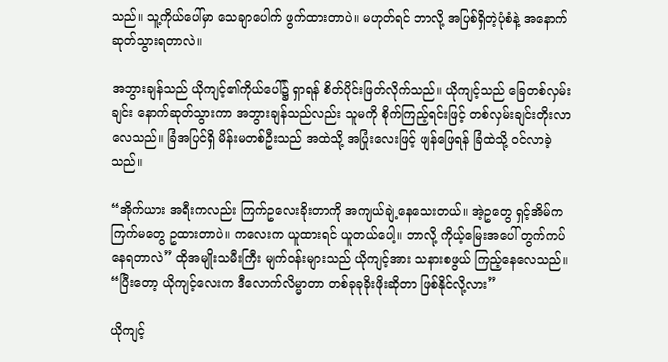သည်။ သူ့ကိုယ်ပေါ်မှာ သေချာပေါက် ဖွက်ထားတာပဲ။ မဟုတ်ရင် ဘာလို့ အပြစ်ရှိတဲ့ပုံစံနဲ့ အနောက်ဆုတ်သွားရတာလဲ။

အဘွားချန်သည် ယိုကျင့်၏ကိုယ်ပေါ်၌ ရှာရန် စိတ်ပိုင်းဖြတ်လိုက်သည်။ ယိုကျင့်သည် ခြေတစ်လှမ်းချင်း နောက်ဆုတ်သွားကာ အဘွားချန်သည်လည်း သူမကို စိုက်ကြည့်ရင်းဖြင့် တစ်လှမ်းချင်းတိုးလာလေသည်။ ခြံအပြင်ရှိ မိန်းမတစ်ဦးသည် အထဲသို့ အပြုံးလေးဖြင့် ဖျန်ဖြေရန် ခြံထဲသို့ ၀င်လာခဲ့သည်။

“အိုက်ယား အရီးကလည်း ကြက်ဥလေးခိုးတာကို အကျယ်ချဲ့နေသေးတယ်။ အဲ့ဥတွေ ရှင့်အိမ်က ကြက်မတွေ ဥထားတာပဲ။ ကလေးက ယူထားရင် ယူတယ်ပေါ့။ ဘာလို့ ကိုယ့်မြေးအပေါ် တွက်ကပ်နေရတာလဲ” ထိုအမျိုးသမီးကြီး မျက်၀န်းများသည် ယိုကျင့်အား သနားစဖွယ် ကြည့်နေလေသည်။ “ပြီးတော့ ယိုကျင့်လေးက ဒီလောက်လိမ္မာတာ တစ်ခုခုခိုးဖိုးဆိုတာ ဖြစ်နိုင်လို့လား”

ယိုကျင့်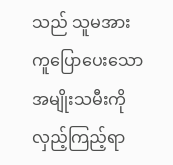သည် သူမအားကူပြောပေးသော အမျိုးသမီးကို လှည့်ကြည့်ရာ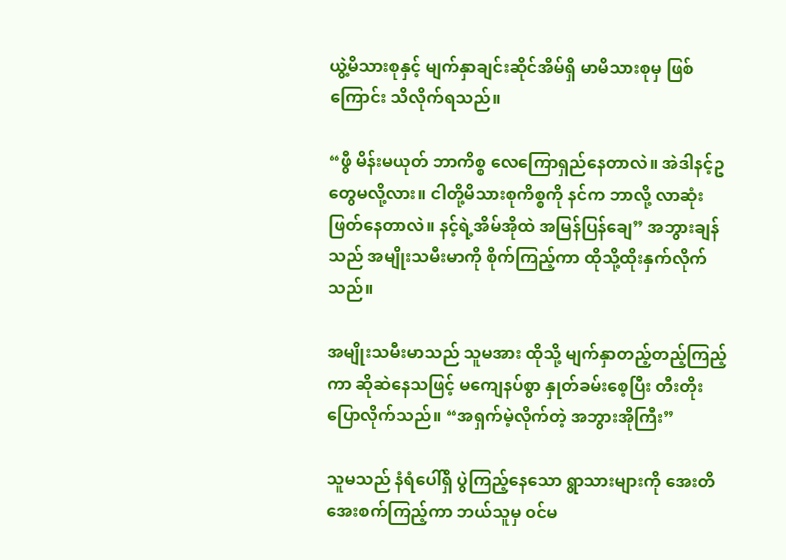ယွဲ့မိသားစုနှင့် မျက်နှာချင်းဆိုင်အိမ်ရှိ မာမိသားစုမှ ဖြစ်ကြောင်း သိလိုက်ရသည်။

“ဖွီ မိန်းမယုတ် ဘာကိစ္စ လေ‌ကြောရှည်နေတာလဲ။ အဲဒါနင့်ဥတွေမလို့လား။ ငါတို့မိသားစုကိစ္စကို နင်က ဘာလို့ လာဆုံးဖြတ်နေတာလဲ။ နင့်ရဲ့အိမ်အိုထဲ အမြန်ပြန်ချေ” အဘွားချန်သည် အမျိုးသမီးမာကို စိုက်ကြည့်ကာ ထိုသို့ထိုးနှက်လိုက်သည်။

အမျိုးသမီးမာသည် သူမအား ထိုသို့ မျက်နှာတည့်တည့်ကြည့်ကာ ဆိုဆဲနေ‌သဖြင့် မကျေနပ်စွာ နှုတ်ခမ်းစေ့ပြီး တီးတိုးပြောလိုက်သည်။ “အရှက်မဲ့လိုက်တဲ့ အဘွားအိုကြီး”

သူမသည် နံရံပေါ်ရှိ ပွဲကြည့်နေသော ရွာသားများကို အေးတိအေးစက်ကြည့်ကာ ဘယ်သူမှ ၀င်မ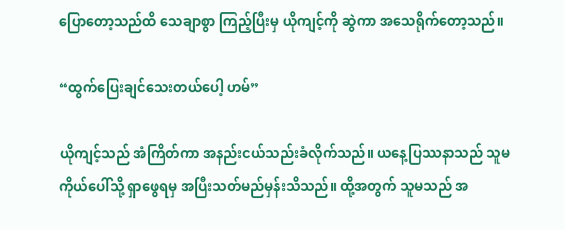ပြောတော့သည်ထိ သေချာစွာ ကြည့်ပြီးမှ ယိုကျင့်ကို ဆွဲကာ အသေရိုက်တော့သည်။

“ထွက်ပြေးချင်သေးတယ်ပေါ့ ဟမ်”

ယိုကျင့်သည် အံကြိတ်ကာ အနည်းငယ်သည်းခံလိုက်သည်။ ယနေ့ပြဿနာသည် သူမကိုယ်ပေါ်သို့ ရှာဖွေရမှ အပြီးသတ်မည်မှန်းသိသည်။ ထို့အတွက် သူမသည် အ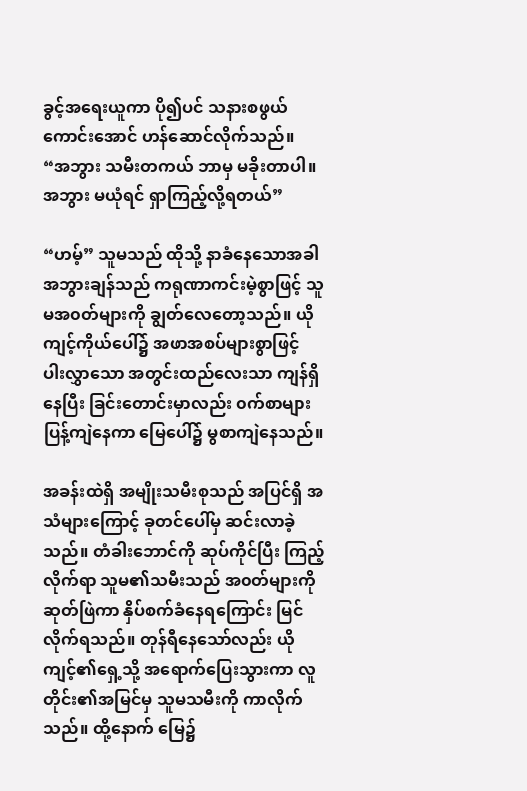ခွင့်အရေးယူကာ ပို၍ပင် သနားစဖွယ်ကောင်းအောင် ဟန်ဆောင်လိုက်သည်။ “အဘွား သမီးတကယ် ဘာမှ မခိုးတာပါ။ အဘွား မယုံရင် ရှာကြည့်လို့ရတယ်”

“ဟမ့်” သူမသည် ထိုသို့ နာခံနေသောအခါ အဘွားချန်သည် ကရုဏာကင်းမဲ့စွာဖြင့် သူမအ၀တ်များကို ချွတ်လေတော့သည်။ ယိုကျင့်ကိုယ်ပေါ်၌ အဖာအစပ်များစွာဖြင့် ပါးလွှာသော အတွင်းထည်လေးသာ ကျန်ရှိနေပြီး ခြင်းတောင်းမှာလည်း ၀က်စာများပြန့်ကျဲနေ‌ကာ မြေပေါ်၌ မွစာကျဲနေသည်။

အခန်းထဲရှိ အမျိုးသမီးစုသည် အပြင်ရှိ အသံများကြောင့် ခုတင်ပေါ်မှ ဆင်းလာခဲ့သည်။ တံခါးဘောင်ကို ဆုပ်ကိုင်ပြီး ကြည့်လိုက်ရာ သူမ၏သမီးသည် အ၀တ်များကို ဆုတ်ဖြဲကာ နှိပ်စက်ခံနေရကြောင်း မြင်လိုက်ရသည်။ တုန်ရီနေသော်လည်း ယိုကျင့်၏ရှေ့သို့ အရောက်ပြေးသွားကာ လူတိုင်း၏အမြင်မှ သူမသမီးကို ကာလိုက်သည်။ ထို့နောက် မြေ၌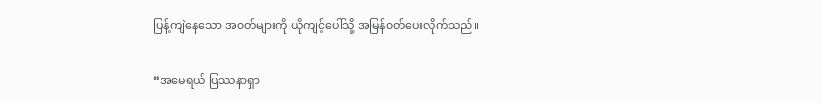ပြန့်ကျဲနေသော အ၀တ်များကို ယိုကျင့်ပေါ်သို့ အမြန်၀တ်ပေးလိုက်သည်။

“အမေရယ် ပြဿနာရှာ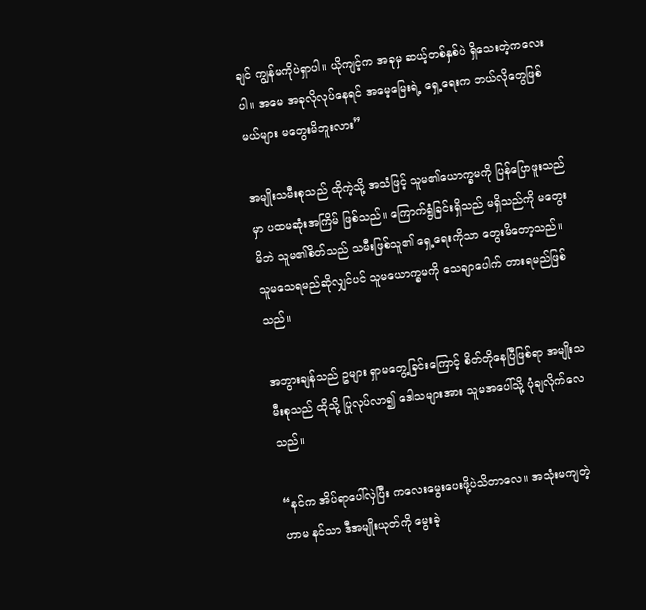ချင် ကျွန်မကိုပဲရှာပါ။ ယိုကျင့်က အခုမှ ဆယ့်တစ်နှစ်ပဲ ရှိသေးတဲ့ကလေးပါ။ အမေ အခုလိုလုပ်နေရင် အမေ့မြေးရဲ့ ရှေ့ရေးက ဘယ်လိုတွေဖြစ်မယ်များ မတွေးမိဘူးလား”

အမျိုးသမီးစုသည် ထိုကဲ့သို့ အသံဖြင့် သူမ၏ယောက္ခမကို ပြန်ပြောဖူးသည်မှာ ပထမဆုံးအကြိမ် ဖြစ်သည်။ ကြောက်ရွံခြင်းရှိသည် မရှိသည်ကို မတွေးမိဘဲ သူမ၏စိတ်သည် သမီးဖြစ်သူ၏ ရှေ့ရေးကိုသာ တွေးမိတော့သည်။ သူမသေရမည်ဆိုလျှင်ပင် သူမယောက္ခမကို သေချာပေါက် တားရမည်ဖြစ်သည်။

အဘွားချန်သည် ဥများ ရှာမတွေ့ခြင်းကြောင့် စိတ်တိုနေပြီဖြစ်ရာ အမျိုးသမီးစုသည် ထိုသို့ ပြုလုပ်လာ၍ ဒေါသများအား သူမအပေါ်သို့ ပုံချလိုက်လေသည်။

“နင်က အိပ်ရာပေါ်လှဲပြီး ကလေးမွေးပေးဖို့ပဲသိတာလေ။ အသုံးမကျတဲ့ဟာမ နင်သာ ဒီအမျိုးယုတ်ကို မွေးခဲ့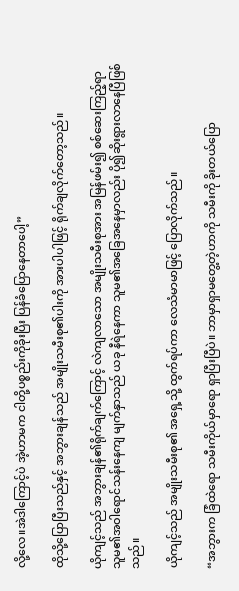လို့လေ။အဲဒါကြောင့်ပဲ အဲ့ဟာမက ငါတို့ပစ္စည်းကိုခိုးပြီး ပြန်ခံပြောနေတာပေါ့”

ထိုသို့ပြောပြီးသည်နှင့် အဘွားချန်သည် အမျိုးသမီးစု၏ပါးကို အားပါပါဖြင့် ရိုက်ချလိုက်တော့သည်။

ယိုကျင့်သည် အဘွားချန်၏ရိုက်ချက်ကြောင့် လဲကျလာသော အမျိုးသမီးစုအား အမြန်ဖမ်း၍ စစ်ဆေးကြည့်ရာ သူမ၏အဝါရောင်သန်းနေကျ မျက်နှာသည် ယခု နီရဲနေကာ သူမ၏အခြေအနေမှာလည်း ပို၍ဆိုးရွားလာနေပြီဖြစ်သည်။

ယိုကျင့်သည် အမျိုးသမီးစု၏ အရှေ့သို့ ထွက်ရပ်ကာ လေသံမာမာဖြင့် ပြောလိုက်သည်။

“အဘွားက ခြံထဲရော သမီးကိုယ်မှာရော ရှာပြီးပြီပဲ။ ဘာမှာရှာမတွေ့တဲ့ဟာကို သမီးကို ခိုးတယ်ပြော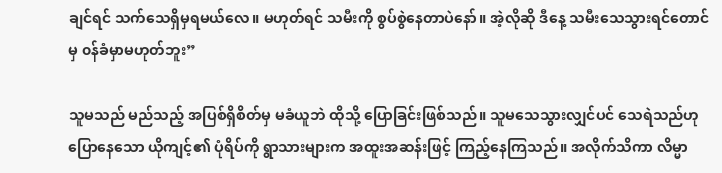ချင်ရင် သက်သေရှိမှရမယ်လေ။ မဟုတ်ရင် သမီးကို စွပ်စွဲနေတာပဲနော်။ အဲ့လိုဆို ဒီနေ့ သမီးသေသွားရင်တောင်မှ ၀န်ခံမှာမဟုတ်ဘူး”

သူမသည် မည်သည့် အပြစ်ရှိစိတ်မှ မခံယူဘဲ ထိုသို့ ပြောခြင်းဖြစ်သည်။ သူမသေသွားလျှင်ပင် သေရဲသည်ဟု ပြောနေသော ယိုကျင့်၏ ပုံရိပ်ကို ရွာသားများက အထူးအဆန်းဖြင့် ကြည့်နေကြသည်။ အလိုက်သိကာ လိမ္မာ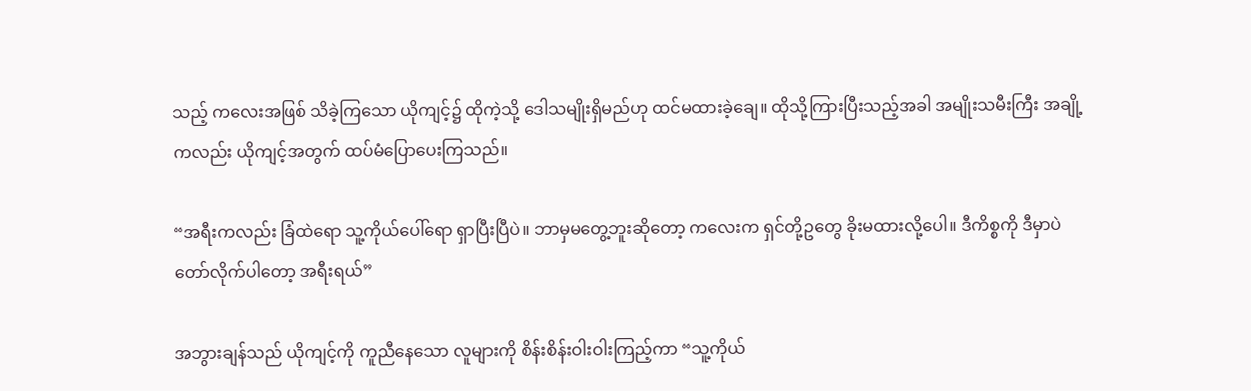သည့် ကလေးအဖြစ် သိခဲ့ကြသော ယိုကျင့်၌ ထိုကဲ့သို့ ဒေါသမျိုးရှိမည်ဟု ထင်မထားခဲ့ချေ။ ထိုသို့ကြားပြီးသည့်အခါ အမျိုးသမီးကြီး အချို့ကလည်း ယိုကျင့်အတွက် ထပ်မံပြောပေးကြသည်။

“အရီးကလည်း ခြံထဲရော သူ့ကိုယ်ပေါ်ရော ရှာပြီးပြီပဲ။ ဘာမှမတွေ့ဘူးဆိုတော့ ကလေးက ရှင်တို့ဥတွေ ခိုးမထားလို့ပေါ။ ဒီကိစ္စကို ဒီမှာပဲ တော်လိုက်ပါတော့ အရီးရယ်”

အဘွားချန်သည် ယိုကျင့်ကို ကူညီနေသော လူများကို စိန်းစိန်းဝါးဝါးကြည့်ကာ “သူ့ကိုယ်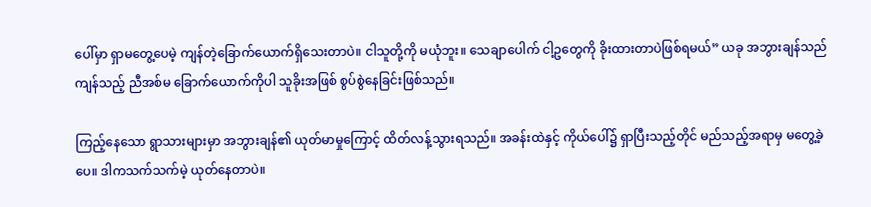ပေါ်မှာ ရှာမတွေ့ပေမဲ့ ကျန်တဲ့ခြောက်ယောက်ရှိသေးတာပဲ။ ငါသူတို့ကို မယုံဘူး။ သေချာပေါက် ငါ့ဥတွေကို ခိုးထားတာပဲဖြစ်ရမယ်” ယခု အဘွားချန်သည် ကျန်သည့် ညီအစ်မ ခြောက်ယောက်ကိုပါ သူခိုးအဖြစ် စွပ်စွဲနေခြင်းဖြစ်သည်။

ကြည့်နေသော ရွာသားများမှာ အဘွားချန်၏ ယုတ်မာမှုကြောင့် ထိတ်လန့်သွားရသည်။ အခန်းထဲနှင့် ကိုယ်ပေါ်၌ ရှာပြီးသည့်တိုင် မည်သည့်အရာမှ မတွေ့ခဲ့ပေ။ ဒါကသက်သက်မဲ့ ယုတ်နေတာပဲ။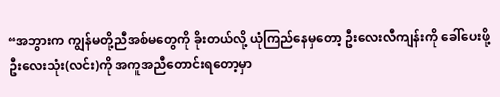“အဘွားက ကျွန်မတို့ညီအစ်မတွေကို ခိုးတယ်လို့ ယုံကြည်နေမှတော့ ဦးလေးလီကျန်းကို ခေါ်ပေးဖို့ ဦးလေးသုံး(လင်း)ကို အကူအညီတောင်းရတော့မှာ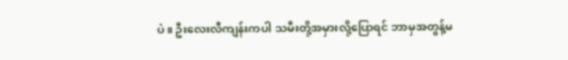ပဲ။ ဦးလေးလီကျန်းကပါ သမီးတို့အမှားလို့ပြောရင် ဘာမှအတွန့်မ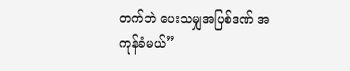တက်ဘဲ ပေးသမျှအပြစ်ဒဏ် အကုန်ခံမယ်”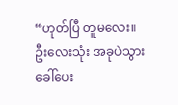“ဟုတ်ပြီ တူမလေး။ ဦးလေးသုံး အခုပဲသွားခေါ်ပေး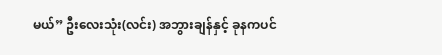မယ်” ဦးလေးသုံး(လင်း) အဘွားချန်နှင့် ခုနကပင်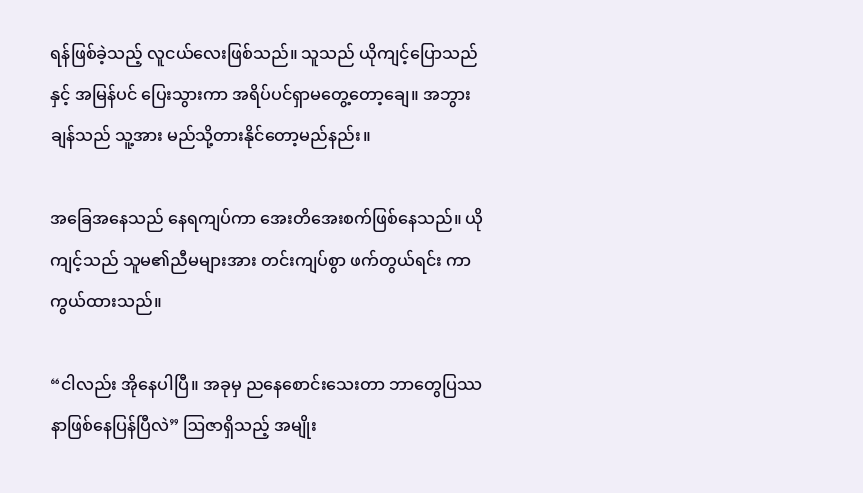ရန်ဖြစ်ခဲ့သည့် လူငယ်လေးဖြစ်သည်။ သူသည် ယိုကျင့်ပြောသည်နှင့် အမြန်ပင် ပြေးသွားကာ အရိပ်ပင်ရှာမတွေ့တော့ချေ။ အဘွားချန်သည် သူ့အား မည်သို့တားနိုင်တော့မည်နည်း။

အခြေအနေသည် နေရကျပ်ကာ အေးတိအေးစက်ဖြစ်နေသည်။ ယိုကျင့်သည် သူမ၏ညီမများအား တင်းကျပ်စွာ ဖက်တွယ်ရင်း ကာကွယ်ထားသည်။

“ငါလည်း အိုနေပါပြီ။ အခုမှ ညနေစောင်းသေးတာ ဘာတွေပြဿနာဖြစ်နေပြန်ပြီလဲ” ဩဇာရှိသည့် အမျိုး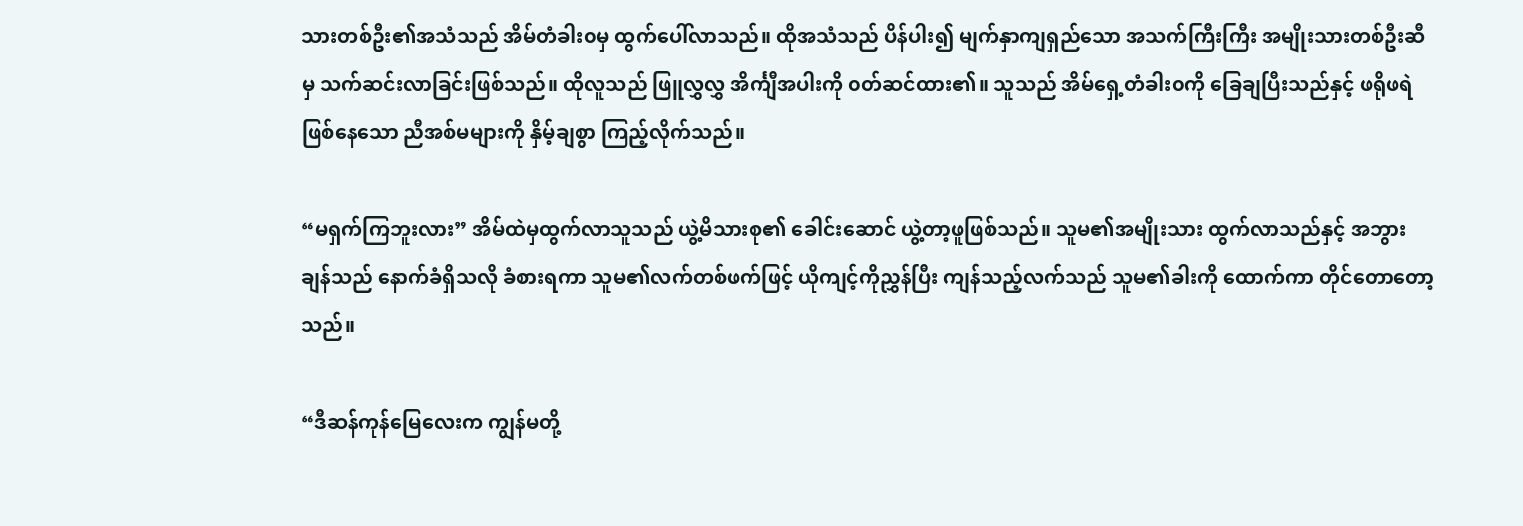သားတစ်ဦး၏အသံသည် အိမ်တံခါး၀မှ ထွက်ပေါ်လာသည်။ ထိုအသံသည် ပိန်ပါး၍ မျက်နှာကျရှည်သော အသက်ကြီးကြီး အမျိုးသားတစ်ဦးဆီမှ သက်ဆင်းလာခြင်းဖြစ်သည်။ ထိုလူသည် ဖြူလွှလွှ အိင်္ကျီအပါးကို ၀တ်ဆင်ထား၏။ သူသည် အိမ်ရှေ့တံခါး၀ကို ခြေချပြီးသည်နှင့် ဖရိုဖရဲဖြစ်နေသော ညီအစ်မများကို နှိမ့်ချစွာ ကြည့်လိုက်သည်။

“မရှက်ကြဘူးလား” အိမ်ထဲမှထွက်လာသူသည် ယွဲ့မိသားစု၏ ခေါင်းဆောင် ယွဲ့တာ့ဖူဖြစ်သည်။ သူမ၏အမျိုးသား ထွက်လာသည်နှင့် အဘွားချန်သည် နောက်ခံရှိသလို ခံစားရကာ သူမ၏လက်တစ်ဖက်ဖြင့် ယိုကျင့်ကိုညွှန်ပြီး ကျန်သည့်လက်သည် သူမ၏ခါးကို ထောက်ကာ တိုင်တောတော့သည်။

“ဒီဆန်ကုန်မြေလေးက ကျွန်မတို့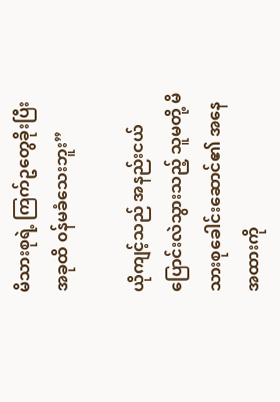မိသားစုရဲ့ ကြက်ဥတွေခိုးပြီး အခုထိ ၀န်မခံသေးဘူး”

ယိုကျင့်သည် အနည်းငယ်ပြောင်းလဲသွားသည့် သူမတို့ မိသားစုခေါင်းဆောင်၏ အနေအထားကို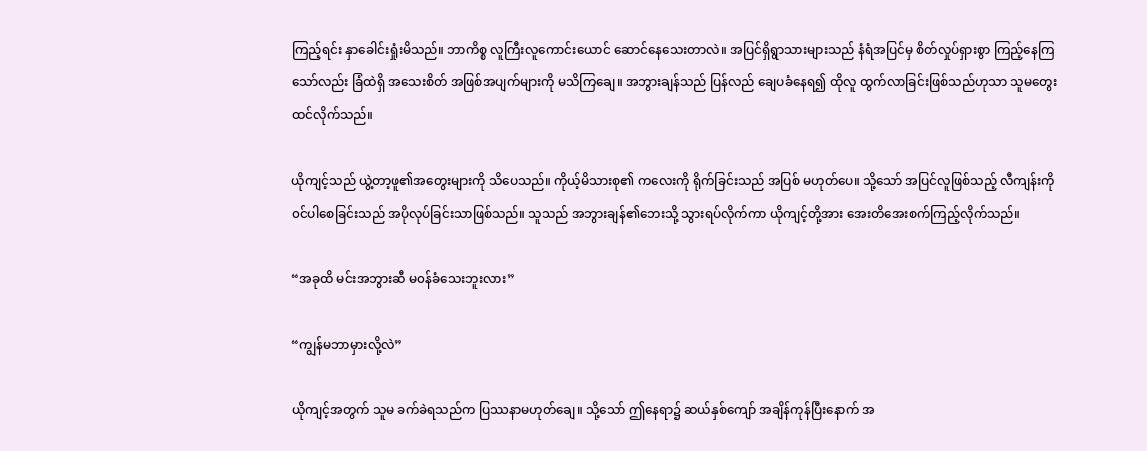ကြည့်ရင်း နှာခေါင်းရှုံးမိသည်။ ဘာကိစ္စ လူကြီးလူကောင်းယောင် ဆောင်နေသေးတာလဲ။ အပြင်ရှိရွာသားများသည် နံရံအပြင်မှ စိတ်လှုပ်ရှားစွာ ကြည့်နေကြသော်လည်း ခြံထဲရှိ အသေးစိတ် အဖြစ်အပျက်များကို မသိကြချေ။ အဘွားချန်သည် ပြန်လည် ချေပခံနေရ၍ ထိုလူ ထွက်လာခြင်းဖြစ်သည်ဟုသာ သူမတွေးထင်လိုက်သည်။

ယိုကျင့်သည် ယွဲ့တာ့ဖူ၏အတွေးများကို သိပေသည်။ ကိုယ့်မိသားစု၏ ကလေးကို ရိုက်ခြင်းသည် အပြစ် မဟုတ်ပေ။ သို့သော် အပြင်လူဖြစ်သည့် လီကျန်းကို ၀င်ပါစေခြင်းသည် အပိုလုပ်ခြင်းသာဖြစ်သည်။ သူသည် အဘွားချန်၏ဘေးသို့ သွားရပ်လိုက်ကာ ယိုကျင့်တို့အား အေးတိအေးစက်ကြည့်လိုက်သည်။

“အခုထိ မင်းအဘွားဆီ မ၀န်ခံသေးဘူးလား”

“ကျွန်မဘာမှားလို့လဲ”

ယိုကျင့်အတွက် သူမ ခက်ခဲရသည်က ပြဿနာမဟုတ်ချေ။ သို့သော် ဤနေရာ၌ ဆယ်နှစ်ကျော် အချိန်ကုန်ပြီးနောက် အ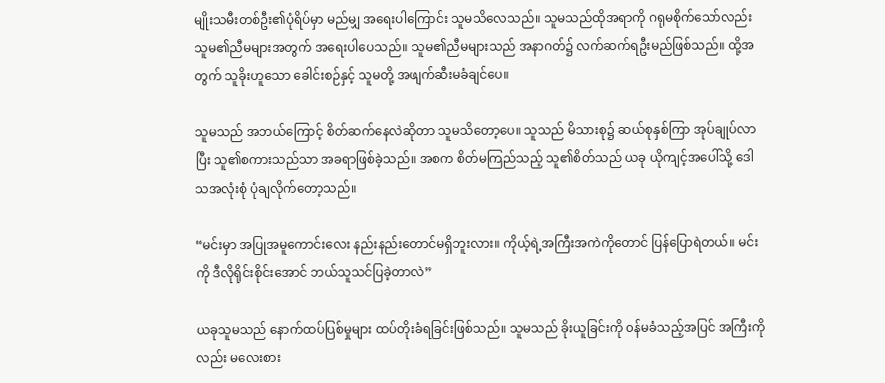မျိုးသမီးတစ်ဦး၏ပုံရိပ်မှာ မည်မျှ အရေးပါကြောင်း သူမသိလေသည်။ သူမသည်ထိုအရာကို ဂရုမစိုက်သော်လည်း သူမ၏ညီမများအတွက် အရေးပါပေသည်။ သူမ၏ညီမများသည် အနာဂတ်၌ လက်ဆက်ရဦးမည်ဖြစ်သည်။ ထို့အတွက် သူခိုးဟူသော ခေါင်းစဉ်နှင့် သူမတို့ အဖျက်ဆီးမခံချင်ပေ။

သူမသည် အဘယ်ကြောင့် စိတ်ဆက်နေလဲဆိုတာ သူမသိတော့ပေ။ သူသည် မိသားစု၌ ဆယ်စုနှစ်ကြာ အုပ်ချုပ်လာပြီး သူ၏စကားသည်သာ အခရာဖြစ်ခဲ့သည်။ အစက စိတ်မကြည်သည့် သူ၏စိတ်သည် ယခု ယိုကျင့်အပေါ်သို့ ဒေါသအလုံးစုံ ပုံချလိုက်တော့သည်။

“မင်းမှာ အပြုအမူကောင်းလေး နည်းနည်းတောင်မရှိဘူးလား။ ကိုယ့်ရဲ့အကြီးအကဲကိုတောင် ပြန်ပြောရဲတယ်။ မင်းကို ဒီလိုရိုင်းစိုင်းအောင် ဘယ်သူသင်ပြခဲ့တာလဲ”

ယခုသူမသည် နောက်ထပ်ပြစ်မှုများ ထပ်တိုးခံရခြင်းဖြစ်သည်။ သူမသည် ခိုးယူခြင်းကို ၀န်မခံသည့်အပြင် အကြီးကိုလည်း မလေးစား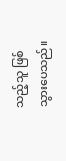သည့်သူ ဖြစ်သွားပေသည်။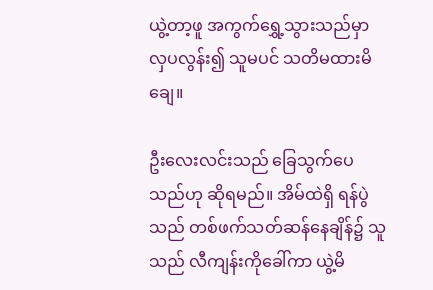ယွဲ့တာ့ဖူ အကွက်ရွှေ့သွားသည်မှာ လှ‌ပလွန်း၍ သူမပင် သတိမထားမိချေ။

ဦးလေးလင်းသည် ခြေသွက်ပေသည်ဟု ဆိုရမည်။ အိမ်ထဲရှိ ရန်ပွဲသည် တစ်ဖက်သတ်ဆန်နေချိန်၌ သူသည် လီကျန်းကိုခေါ်ကာ ယွဲ့မိ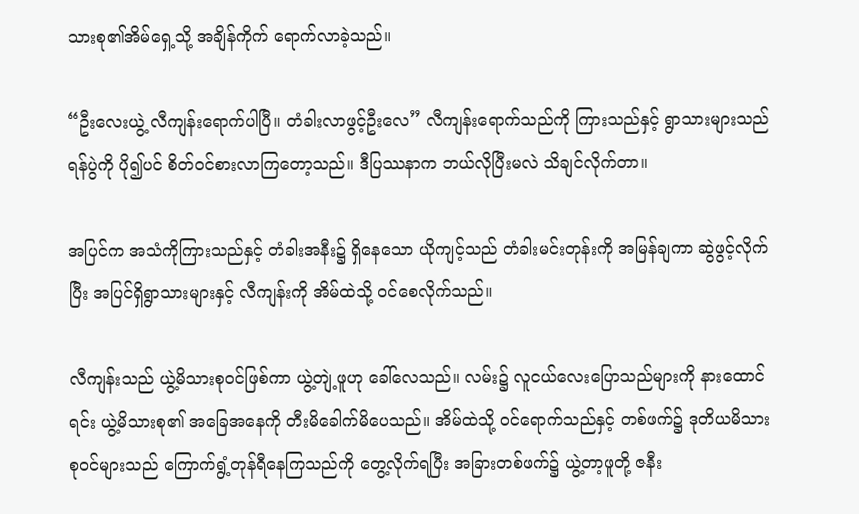သားစု၏အိမ်ရှေ့သို့ အချိန်ကိုက် ရောက်လာခဲ့သည်။

“ဦးလေးယွဲ့ လီကျန်းရောက်ပါပြီ။ တံခါးလာဖွင့်ဦးလေ” လီကျန်းရောက်သည်ကို ကြားသည်နှင့် ‌ရွာသားများသည် ရန်ပွဲကို ပို၍ပင် စိတ်၀င်စားလာကြတော့သည်။ ဒီပြဿနာက ဘယ်လိုပြီးမလဲ သိချင်လိုက်တာ။

အပြင်က အသံကိုကြားသည်နှင့် တံခါးအနီး၌ ရှိနေသော ယိုကျင့်သည် တံခါးမင်းတုန်းကို အမြန်ချကာ ဆွဲဖွင့်လိုက်ပြီး အပြင်ရှိရွာသားများနှင့် လီကျန်းကို အိမ်ထဲသို့ ၀င်စေလိုက်သည်။

လီကျန်းသည် ယွဲ့မိသားစု၀င်ဖြစ်ကာ ယွဲ့တျဲ့ဖူဟု ခေါ်လေသည်။ လမ်း၌ လူငယ်လေးပြောသည်များကို နားထောင်ရင်း ယွဲ့မိသားစု၏ အခြေအနေကို တီးမိခေါက်မိပေသည်။ အိမ်ထဲသို့ ၀င်ရောက်သည်နှင့် တစ်ဖက်၌ ဒုတိယမိသားစု၀င်များသည် ကြောက်ရွံ့တုန်ရီနေကြသည်ကို တွေ့လိုက်ရပြီး အခြားတစ်ဖက်၌ ယွဲ့တာ့ဖူတို့ ဇနီး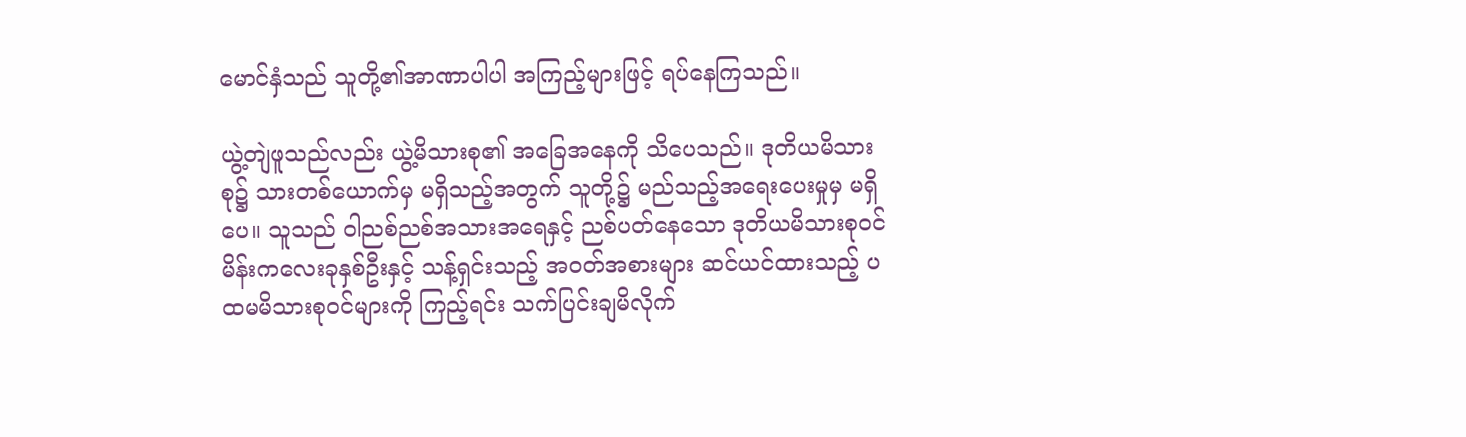မောင်နှံသည် သူတို့၏အာဏာပါပါ အကြည့်များဖြင့် ရပ်နေကြသည်။

ယွဲ့တျဲဖူသည်လည်း ယွဲ့မိသားစု၏ အခြေအနေကို သိပေသည်။ ဒုတိယမိသားစု၌ သားတစ်ယောက်မှ မရှိသည့်အတွက် သူတို့၌ မည်သည့်အရေးပေးမှုမှ မရှိပေ။ သူသည် ဝါညစ်ညစ်အသားအရေနှင့် ညစ်ပတ်နေသော ဒုတိယမိသားစု၀င် မိန်းကလေးခုနှစ်ဦးနှင့် သန့်ရှင်းသည့် အ၀တ်အစားများ ဆင်ယင်ထားသည့် ပထမမိသားစု၀င်များကို ကြည့်ရင်း သက်ပြင်းချမိလိုက်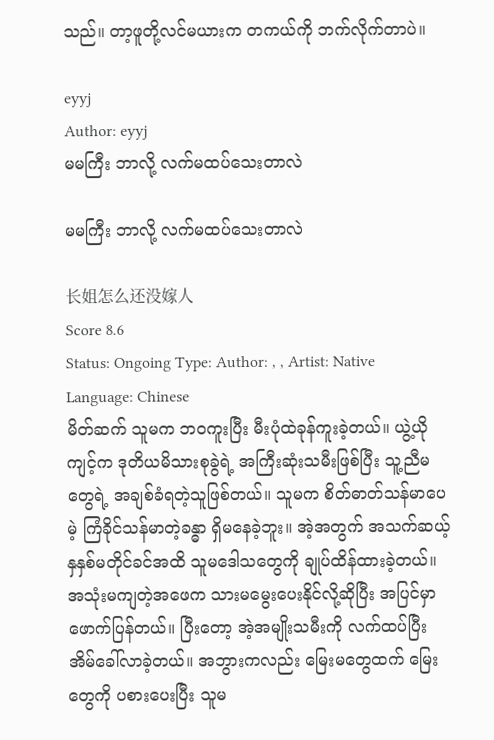သည်။ တာ့ဖူတို့လင်မယားက တကယ်ကို ဘက်လိုက်တာပဲ။

eyyj
Author: eyyj
မမကြီး ဘာလို့ လက်မထပ်သေးတာလဲ

မမကြီး ဘာလို့ လက်မထပ်သေးတာလဲ

长姐怎么还没嫁人
Score 8.6
Status: Ongoing Type: Author: , , Artist: Native Language: Chinese
မိတ်ဆက် သူမက ဘ၀ကူးပြီး မီးပုံထဲခုန်ကူးခဲ့တယ်။ ယွဲ့ယိုကျင့်က ဒုတိယမိသားစုခွဲရဲ့ အကြီးဆုံးသမီးဖြစ်ပြီး သူ့ညီမတွေရဲ့ အချစ်ခံရတဲ့သူဖြစ်တယ်။ သူမက စိတ်ဓာတ်သန်မာပေမဲ့ ကြံခိုင်သန်မာတဲ့ခန္ဓာ ရှိမနေခဲ့ဘူး။ အဲ့အတွက် အသက်ဆယ့်နှနှစ်မတိုင်ခင်အထိ သူမဒေါသတွေကို ချုပ်ထိန်ထားခဲ့တယ်။ အသုံးမကျတဲ့အဖေက သားမမွေးပေးနိုင်လို့ဆိုပြီး အပြင်မှာ ဖောက်ပြန်တယ်။ ပြီးတော့ အဲ့အမျိုးသမီးကို လက်ထပ်ပြီး အိမ်ခေါ်လာခဲ့တယ်။ အဘွားကလည်း မြေးမတွေထက် မြေးတွေကို ပစားပေးပြီး သူမ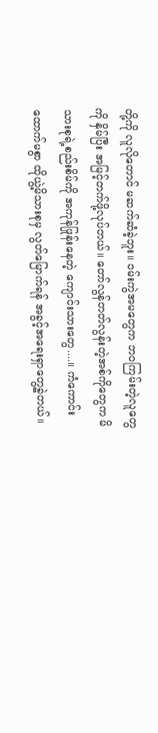တို့ကို လူလိုတောင် မဆက်ဆံခဲ့ဘူး။ ၀မ်းကွဲအမတွေက ဘ၀ကြမ်းတဲ့လူတွေကို နှိမ်ပြီး အမြင့်တက်ဖို့လုပ်တယ်။ တော်လွန်တတ်လွန်းတဲ့အစ်ကိုတွေက မိသားစုရဲ့စည်းစိမ်ကို အကုန်ဖြုန်းနေတဲ့ ကျောင်းသားတွေ....။ ကံကောင်းထောက်မစွာ ထိုယွဲ့မိသားစုမှ လွတ်မြောက်ရန် အခွင့်အရေးရှာတွေ့ခဲ့‌တယ်။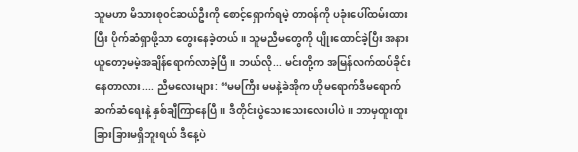သူမဟာ မိသားစု၀င်ဆယ်ဦးကို စောင့်ရှောက်ရမဲ့ တာ၀န်ကို ပခုံးပေါ်ထမ်း‌ထားပြီး ပိုက်ဆံရှာဖို့သာ တွေးနေခဲ့တယ်။ သူမညီမတွေကို ပျိုးထောင်ခဲ့ပြီး အနားယူတော့မမဲ့အချိန်ရောက်လာခဲ့ပြီ။ ဘယ်လို... မင်းတို့က အမြန်လက်ထပ်ခိုင်းနေတာလား.... ညီမလေးများ: “မမကြီး မမနဲ့ခဲအိုက ဟိုမရောက်ဒီမရောက်ဆက်ဆံရေးနဲ့ နှစ်ချီကြာနေပြီ။ ဒီတိုင်းပွဲသေးသေးလေးပါပဲ။ ဘာမှထူးထူးခြားခြားမရှိဘူးရယ် ဒီနေ့ပဲ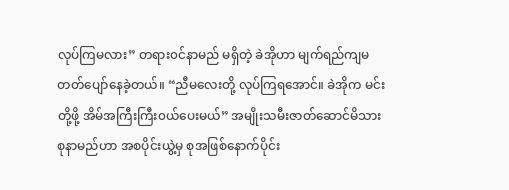လုပ်ကြမလား” တရား၀င်နာမည် မရှိတဲ့ ခဲအိုဟာ မျက်ရည်ကျမတတ်ပျော်နေခဲ့တယ်။ “ညီမလေးတို့ လုပ်ကြရအောင်။ ခဲအိုက မင်းတို့ဖို့ အိမ်အကြီးကြီး၀ယ်ပေးမယ်” အမျိုးသမီးဇာတ်ဆောင်မိသားစုနာမည်ဟာ အစပိုင်းယွဲ့မှ စုအဖြစ်နောက်ပိုင်း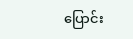ပြောင်း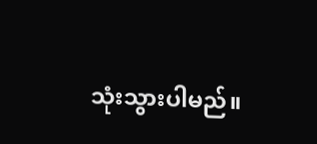သုံးသွားပါမည်။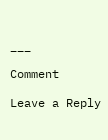___

Comment

Leave a Reply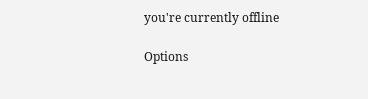you're currently offline

Options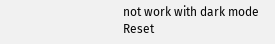not work with dark mode
Reset